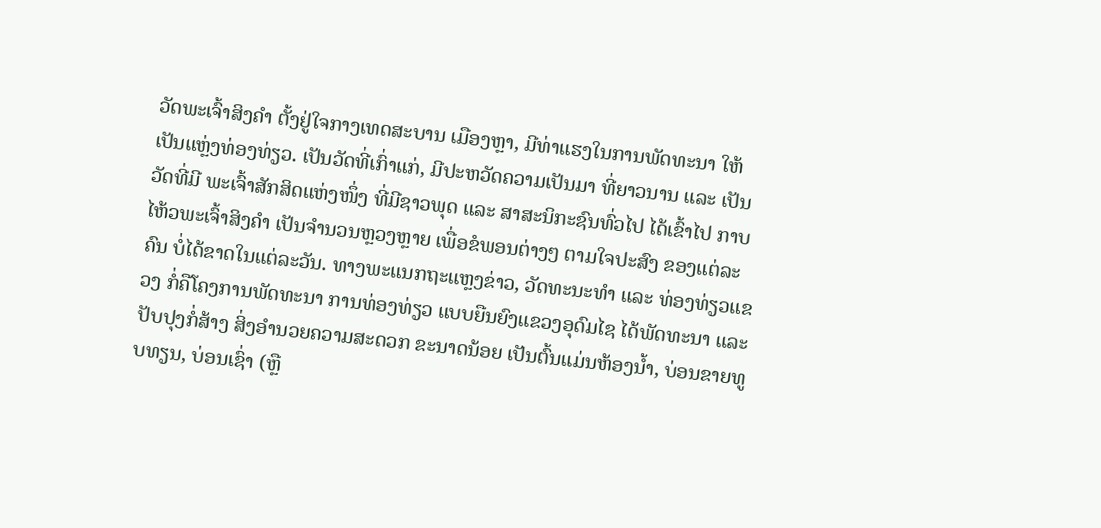ວັດພະເຈົ້າສິງຄຳ ຕັ້ງຢູ່ໃຈກາງເທດສະບານ ເມືອງຫຼາ, ມີທ່າແຮງໃນການພັດທະນາ ໃຫ້ເປັນແຫຼ່ງທ່ອງທ່ຽວ. ເປັນວັດທີ່ເກົ່າແກ່, ມີປະຫວັດຄວາມເປັນມາ ທີ່ຍາວນານ ແລະ ເປັນວັດທີ່ມີ ພະເຈົ້າສັກສິດແຫ່ງໜຶ່ງ ທີ່ມີຊາວພຸດ ແລະ ສາສະນິກະຊົນທົ່ວໄປ ໄດ້ເຂົ້າໄປ ກາບໄຫ້ວພະເຈົ້າສິງຄຳ ເປັນຈຳນວນຫຼວງຫຼາຍ ເພື່ອຂໍພອນຕ່າງໆ ຕາມໃຈປະສົງ ຂອງແຕ່ລະຄົນ ບໍ່ໄດ້ຂາດໃນແຕ່ລະວັນ. ທາງພະແນກຖະແຫຼງຂ່າວ, ວັດທະນະທຳ ແລະ ທ່ອງທ່ຽວແຂວງ ກໍ່ຄືໂຄງການພັດທະນາ ການທ່ອງທ່ຽວ ແບບຍືນຍົງແຂວງອຸດົມໄຊ ໄດ້ພັດທະນາ ແລະ ປັບປຸງກໍ່ສ້າງ ສິ່ງອຳນວຍຄວາມສະດວກ ຂະນາດນ້ອຍ ເປັນຕົ້ນແມ່ນຫ້ອງນ້ຳ, ບ່ອນຂາຍທູບທຽນ, ບ່ອນເຊົ່າ (ຫຼື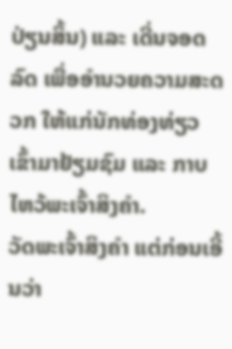ປ່ຽນສິ້ນ) ແລະ ເດີ່ນຈອດລົດ ເພື່ອອຳນວຍຄວາມສະດວກ ໃຫ້ແກ່ນັກທ່ອງທ່ຽວ ເຂົ້າມາຢ້ຽມຊົມ ແລະ ກາບໄຫວ້ພະເຈົ້າສິງຄຳ.
ວັດພະເຈົ້າສິງຄຳ ແຕ່ກ່ອນເອີ້ນວ່າ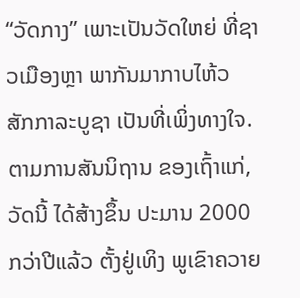“ວັດກາງ” ເພາະເປັນວັດໃຫຍ່ ທີ່ຊາວເມືອງຫຼາ ພາກັນມາກາບໄຫ້ວ ສັກກາລະບູຊາ ເປັນທີ່ເພິ່ງທາງໃຈ. ຕາມການສັນນິຖານ ຂອງເຖົ້າແກ່, ວັດນີ້ ໄດ້ສ້າງຂຶ້ນ ປະມານ 2000 ກວ່າປີແລ້ວ ຕັ້ງຢູ່ເທິງ ພູເຂົາຄວາຍ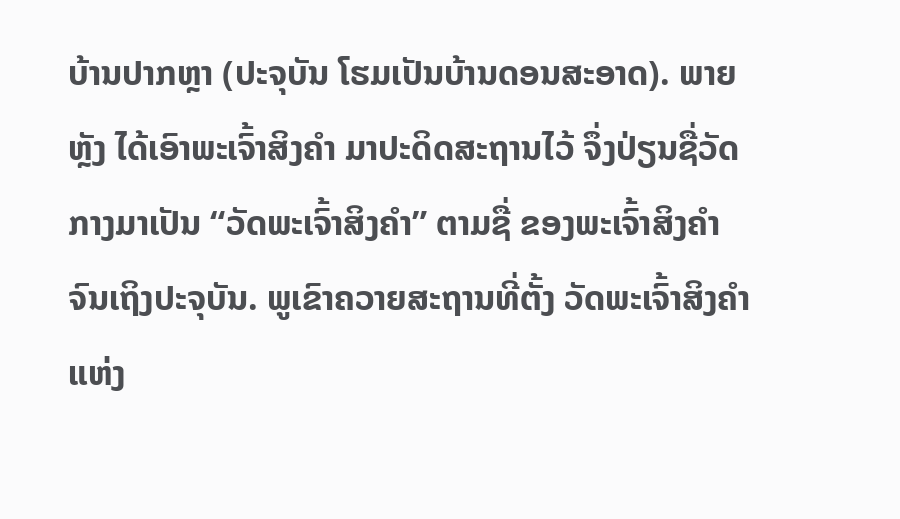ບ້ານປາກຫຼາ (ປະຈຸບັນ ໂຮມເປັນບ້ານດອນສະອາດ). ພາຍຫຼັງ ໄດ້ເອົາພະເຈົ້າສິງຄຳ ມາປະດິດສະຖານໄວ້ ຈຶ່ງປ່ຽນຊື່ວັດກາງມາເປັນ “ວັດພະເຈົ້າສິງຄຳ” ຕາມຊື່ ຂອງພະເຈົ້າສິງຄຳ ຈົນເຖິງປະຈຸບັນ. ພູເຂົາຄວາຍສະຖານທີ່ຕັ້ງ ວັດພະເຈົ້າສິງຄຳແຫ່ງ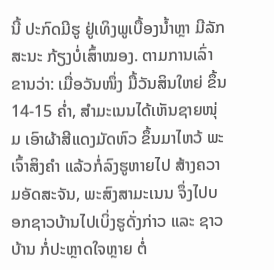ນີ້ ປະກົດມີຮູ ຢູ່ເທິງພູເບື້ອງນ້ຳຫຼາ ມີລັກສະນະ ກ້ຽງບໍ່ເສົ້າໝອງ. ຕາມການເລົ່າຂານວ່າ: ເມື່ອວັນໜຶ່ງ ມື້ວັນສິນໃຫຍ່ ຂຶ້ນ 14-15 ຄ່ຳ, ສຳມະເນນໄດ້ເຫັນຊາຍໜຸ່ມ ເອົາຜ້າສີແດງມັດຫົວ ຂຶ້ນມາໄຫວ້ ພະເຈົ້າສິງຄຳ ແລ້ວກໍ່ລົງຮູຫາຍໄປ ສ້າງຄວາມອັດສະຈັນ, ພະສົງສາມະເນນ ຈຶ່ງໄປບອກຊາວບ້ານໄປເບິ່ງຮູດັ່ງກ່າວ ແລະ ຊາວບ້ານ ກໍ່ປະຫຼາດໃຈຫຼາຍ ຕໍ່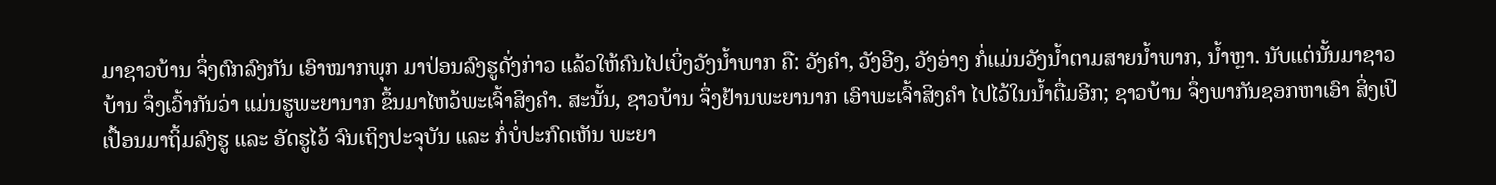ມາຊາວບ້ານ ຈຶ່ງຕົກລົງກັນ ເອົາໝາກພຸກ ມາປ່ອນລົງຮູດັ່ງກ່າວ ແລ້ວໃຫ້ຄົນໄປເບິ່ງວັງນ້ຳພາກ ຄື: ວັງຄຳ, ວັງອີງ, ວັງອ່າງ ກໍ່ແມ່ນວັງນ້ຳຕາມສາຍນ້ຳພາກ, ນ້ຳຫຼາ. ນັບແຕ່ນັ້ນມາຊາວບ້ານ ຈຶ່ງເວົ້າກັນວ່າ ແມ່ນຮູພະຍານາກ ຂຶ້ນມາໄຫວ້ພະເຈົ້າສິງຄຳ. ສະນັ້ນ, ຊາວບ້ານ ຈຶ່ງຢ້ານພະຍານາກ ເອົາພະເຈົ້າສິງຄຳ ໄປໄວ້ໃນນ້ຳຕື່ມອີກ; ຊາວບ້ານ ຈຶ່ງພາກັນຊອກຫາເອົາ ສິ່ງເປິເປື້ອນມາຖິ້ມລົງຮູ ແລະ ອັດຮູໄວ້ ຈົນເຖິງປະຈຸບັນ ແລະ ກໍ່ບໍ່ປະກົດເຫັນ ພະຍາ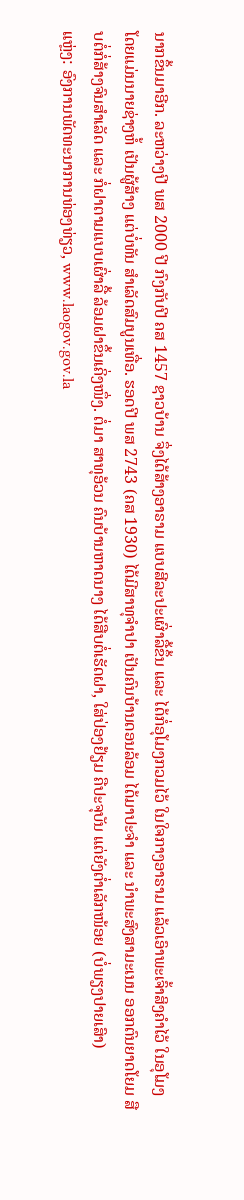ນາກຂຶ້ນມາອີກ. ລະຫວ່າງປີ ພສ 2000 ປີ ກົງກັບປີ ຄສ 1457 ຊາວບ້ານ ຈຶ່ງໄດ້ສ້າງອາຣາມ ແບບສີລະປະເຜົ່າລື້ຂຶ້ນ ແລະ ໄດ້ກໍ່ອຸໂມງກວມໄວ້ ໃນໃຈກາງອາຣາມ ແລ້ວເອົາພະເຈົ້າສິງຄຳໄວ້ ໃນອຸໂມງ ໂດຍແມ່ນນາຍຊ່າງຫໍ້ ເປັນຜູ້ສ້າງ ແຕ່ບໍ່ທັນ ສຳເລັດສົມບູນເທື່ອ. ຮອດປີ ພສ 2743 (ຄສ 1930) ໄດ້ມີສາທຸຈຳປາ ເປັນຄົນບ້ານດອນລ້ອມ ໄດ້ມາປະຈຳ ແລະ ນຳພະສົງສາມະເນນ ອອກຕົນຍາດໂຍມ ສືບຕໍ່ກໍ່ສ້າງຈົນສຳເລັດ ແລະ ກໍ່ຝາຕາມແບບເຜົ່າລື້ ລ້ອມຝາຂຶ້ນເຄິ່ງໜຶ່ງ. ຕໍ່ມາ ສາທຸອ້ວນ ຄົນບ້ານຫາດນາງ ໄດ້ສືບຕໍ່ເຮັດຝາ, ໃສ່ປ່ອງຢ້ຽມ ຄືປະຈຸບັນ ແຕ່ຍັງຕ່ຳເລັກໜ້ອຍ (ບໍ່ພຽງປາຍເສົາ)
ແຫຼ່ງ: ອົງການພັດທະນາການທ່ອງທ່ຽວ, www.laogov.gov.la